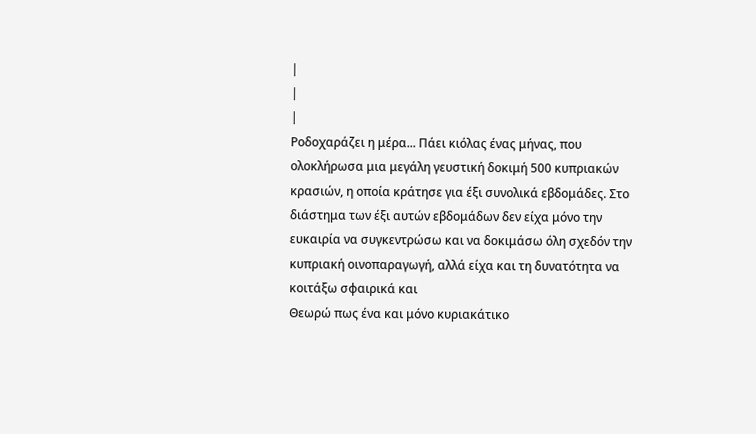|
|
|
Ροδοχαράζει η μέρα... Πάει κιόλας ένας μήνας, που ολοκλήρωσα μια μεγάλη γευστική δοκιμή 500 κυπριακών κρασιών, η οποία κράτησε για έξι συνολικά εβδομάδες. Στο διάστημα των έξι αυτών εβδομάδων δεν είχα μόνο την ευκαιρία να συγκεντρώσω και να δοκιμάσω όλη σχεδόν την κυπριακή οινοπαραγωγή, αλλά είχα και τη δυνατότητα να κοιτάξω σφαιρικά και
Θεωρώ πως ένα και μόνο κυριακάτικο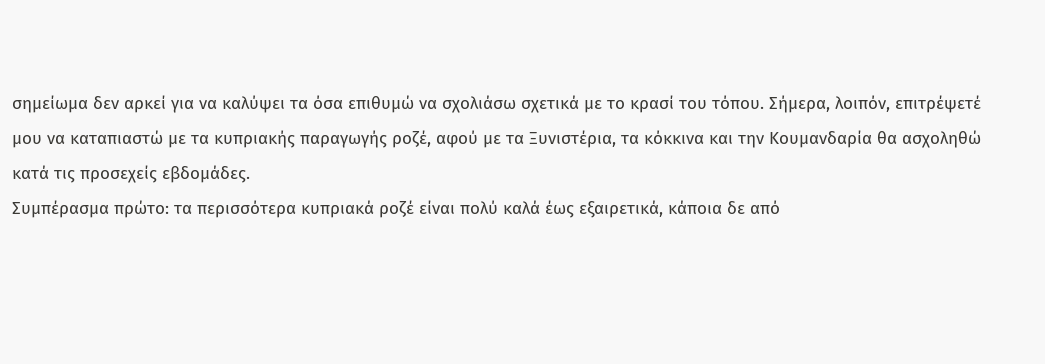σημείωμα δεν αρκεί για να καλύψει τα όσα επιθυμώ να σχολιάσω σχετικά με το κρασί του τόπου. Σήμερα, λοιπόν, επιτρέψετέ μου να καταπιαστώ με τα κυπριακής παραγωγής ροζέ, αφού με τα Ξυνιστέρια, τα κόκκινα και την Κουμανδαρία θα ασχοληθώ κατά τις προσεχείς εβδομάδες.
Συμπέρασμα πρώτο: τα περισσότερα κυπριακά ροζέ είναι πολύ καλά έως εξαιρετικά, κάποια δε από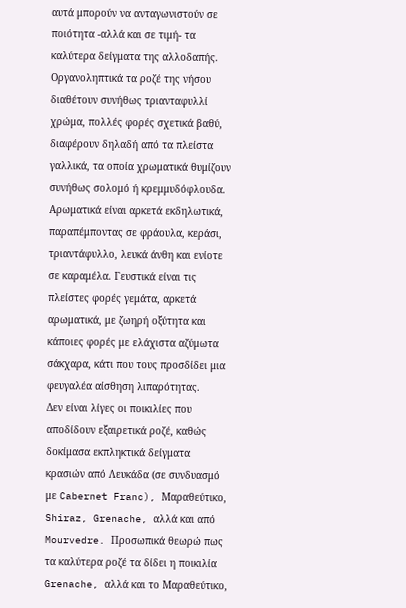αυτά μπορούν να ανταγωνιστούν σε ποιότητα -αλλά και σε τιμή- τα καλύτερα δείγματα της αλλοδαπής. Οργανοληπτικά τα ροζέ της νήσου διαθέτουν συνήθως τριανταφυλλί χρώμα, πολλές φορές σχετικά βαθύ, διαφέρουν δηλαδή από τα πλείστα γαλλικά, τα οποία χρωματικά θυμίζουν συνήθως σολομό ή κρεμμυδόφλουδα. Αρωματικά είναι αρκετά εκδηλωτικά, παραπέμποντας σε φράουλα, κεράσι, τριαντάφυλλο, λευκά άνθη και ενίοτε σε καραμέλα. Γευστικά είναι τις πλείστες φορές γεμάτα, αρκετά αρωματικά, με ζωηρή οξύτητα και κάποιες φορές με ελάχιστα αζύμωτα σάκχαρα, κάτι που τους προσδίδει μια φευγαλέα αίσθηση λιπαρότητας.
Δεν είναι λίγες οι ποικιλίες που αποδίδουν εξαιρετικά ροζέ, καθώς δοκίμασα εκπληκτικά δείγματα κρασιών από Λευκάδα (σε συνδυασμό με Cabernet Franc), Μαραθεύτικο, Shiraz, Grenache, αλλά και από Mourvedre. Προσωπικά θεωρώ πως τα καλύτερα ροζέ τα δίδει η ποικιλία Grenache, αλλά και το Μαραθεύτικο,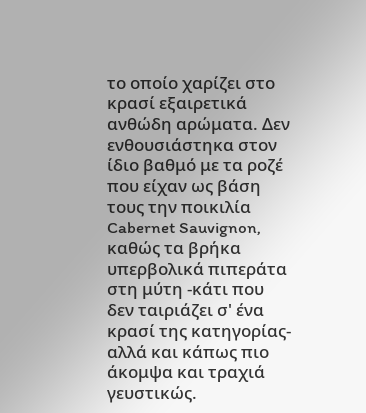το οποίο χαρίζει στο κρασί εξαιρετικά ανθώδη αρώματα. Δεν ενθουσιάστηκα στον ίδιο βαθμό με τα ροζέ που είχαν ως βάση τους την ποικιλία Cabernet Sauvignon, καθώς τα βρήκα υπερβολικά πιπεράτα στη μύτη -κάτι που δεν ταιριάζει σ' ένα κρασί της κατηγορίας- αλλά και κάπως πιο άκομψα και τραχιά γευστικώς.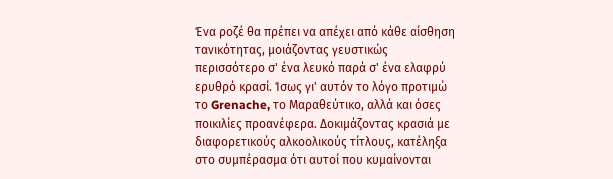Ένα ροζέ θα πρέπει να απέχει από κάθε αίσθηση τανικότητας, μοιάζοντας γευστικώς περισσότερο σ' ένα λευκό παρά σ' ένα ελαφρύ ερυθρό κρασί. Ίσως γι' αυτόν το λόγο προτιμώ το Grenache, το Μαραθεύτικο, αλλά και όσες ποικιλίες προανέφερα. Δοκιμάζοντας κρασιά με διαφορετικούς αλκοολικούς τίτλους, κατέληξα στο συμπέρασμα ότι αυτοί που κυμαίνονται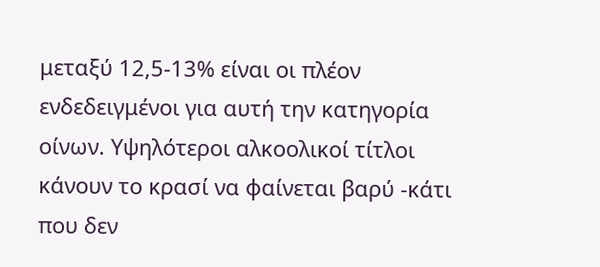μεταξύ 12,5-13% είναι οι πλέον ενδεδειγμένοι για αυτή την κατηγορία οίνων. Υψηλότεροι αλκοολικοί τίτλοι κάνουν το κρασί να φαίνεται βαρύ -κάτι που δεν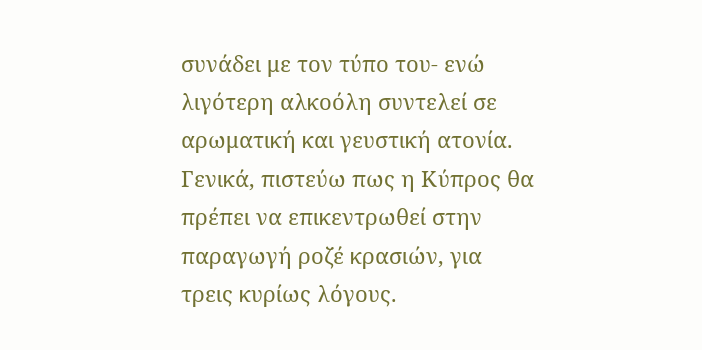συνάδει με τον τύπο του- ενώ λιγότερη αλκοόλη συντελεί σε αρωματική και γευστική ατονία.
Γενικά, πιστεύω πως η Κύπρος θα πρέπει να επικεντρωθεί στην παραγωγή ροζέ κρασιών, για τρεις κυρίως λόγους.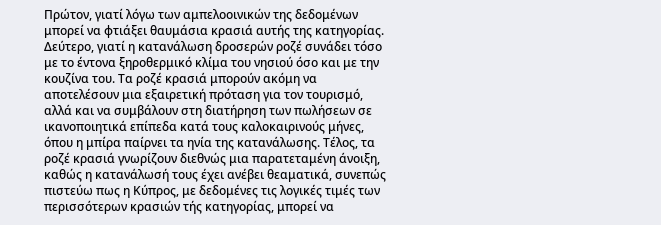Πρώτον, γιατί λόγω των αμπελοοινικών της δεδομένων μπορεί να φτιάξει θαυμάσια κρασιά αυτής της κατηγορίας. Δεύτερο, γιατί η κατανάλωση δροσερών ροζέ συνάδει τόσο με το έντονα ξηροθερμικό κλίμα του νησιού όσο και με την κουζίνα του. Τα ροζέ κρασιά μπορούν ακόμη να αποτελέσουν μια εξαιρετική πρόταση για τον τουρισμό, αλλά και να συμβάλουν στη διατήρηση των πωλήσεων σε ικανοποιητικά επίπεδα κατά τους καλοκαιρινούς μήνες, όπου η μπίρα παίρνει τα ηνία της κατανάλωσης. Τέλος, τα ροζέ κρασιά γνωρίζουν διεθνώς μια παρατεταμένη άνοιξη, καθώς η κατανάλωσή τους έχει ανέβει θεαματικά, συνεπώς πιστεύω πως η Κύπρος, με δεδομένες τις λογικές τιμές των περισσότερων κρασιών τής κατηγορίας, μπορεί να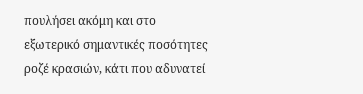πουλήσει ακόμη και στο εξωτερικό σημαντικές ποσότητες ροζέ κρασιών, κάτι που αδυνατεί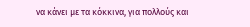να κάνει με τα κόκκινα, για πολλούς και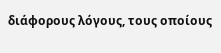διάφορους λόγους, τους οποίους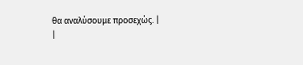θα αναλύσουμε προσεχώς. |
|